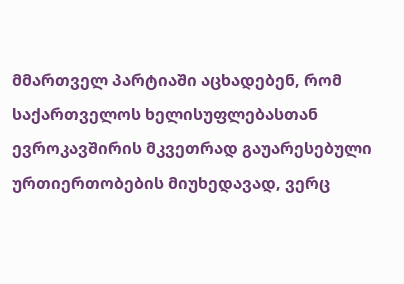მმართველ პარტიაში აცხადებენ, რომ საქართველოს ხელისუფლებასთან ევროკავშირის მკვეთრად გაუარესებული ურთიერთობების მიუხედავად, ვერც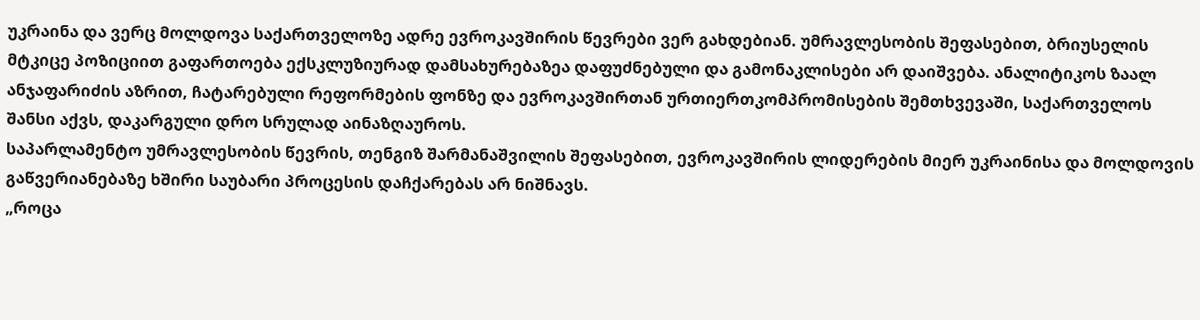უკრაინა და ვერც მოლდოვა საქართველოზე ადრე ევროკავშირის წევრები ვერ გახდებიან. უმრავლესობის შეფასებით, ბრიუსელის მტკიცე პოზიციით გაფართოება ექსკლუზიურად დამსახურებაზეა დაფუძნებული და გამონაკლისები არ დაიშვება. ანალიტიკოს ზაალ ანჯაფარიძის აზრით, ჩატარებული რეფორმების ფონზე და ევროკავშირთან ურთიერთკომპრომისების შემთხვევაში, საქართველოს შანსი აქვს, დაკარგული დრო სრულად აინაზღაუროს.
საპარლამენტო უმრავლესობის წევრის, თენგიზ შარმანაშვილის შეფასებით, ევროკავშირის ლიდერების მიერ უკრაინისა და მოლდოვის გაწვერიანებაზე ხშირი საუბარი პროცესის დაჩქარებას არ ნიშნავს.
„როცა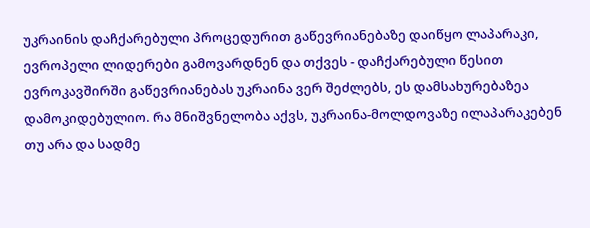უკრაინის დაჩქარებული პროცედურით გაწევრიანებაზე დაიწყო ლაპარაკი, ევროპელი ლიდერები გამოვარდნენ და თქვეს - დაჩქარებული წესით ევროკავშირში გაწევრიანებას უკრაინა ვერ შეძლებს, ეს დამსახურებაზეა დამოკიდებულიო. რა მნიშვნელობა აქვს, უკრაინა-მოლდოვაზე ილაპარაკებენ თუ არა და სადმე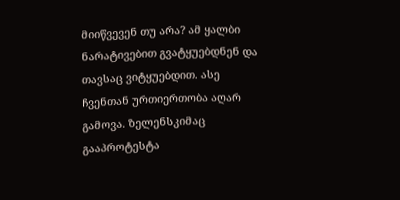მიიწვევენ თუ არა? ამ ყალბი ნარატივებით გვატყუებდნენ და თავსაც ვიტყუებდით. ასე ჩვენთან ურთიერთობა აღარ გამოვა. ზელენსკიმაც გააპროტესტა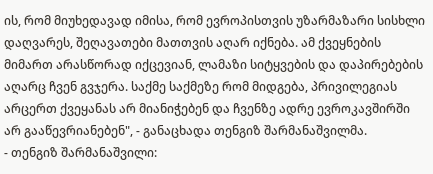ის, რომ მიუხედავად იმისა, რომ ევროპისთვის უზარმაზარი სისხლი დაღვარეს, შეღავათები მათთვის აღარ იქნება. ამ ქვეყნების მიმართ არასწორად იქცევიან, ლამაზი სიტყვების და დაპირებების აღარც ჩვენ გვჯერა. საქმე საქმეზე რომ მიდგება, პრივილეგიას არცერთ ქვეყანას არ მიანიჭებენ და ჩვენზე ადრე ევროკავშირში არ გააწევრიანებენ", - განაცხადა თენგიზ შარმანაშვილმა.
- თენგიზ შარმანაშვილი: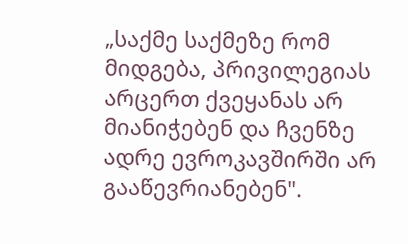„საქმე საქმეზე რომ მიდგება, პრივილეგიას არცერთ ქვეყანას არ მიანიჭებენ და ჩვენზე ადრე ევროკავშირში არ გააწევრიანებენ".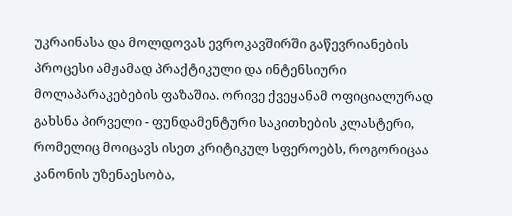უკრაინასა და მოლდოვას ევროკავშირში გაწევრიანების პროცესი ამჟამად პრაქტიკული და ინტენსიური მოლაპარაკებების ფაზაშია. ორივე ქვეყანამ ოფიციალურად გახსნა პირველი - ფუნდამენტური საკითხების კლასტერი, რომელიც მოიცავს ისეთ კრიტიკულ სფეროებს, როგორიცაა კანონის უზენაესობა,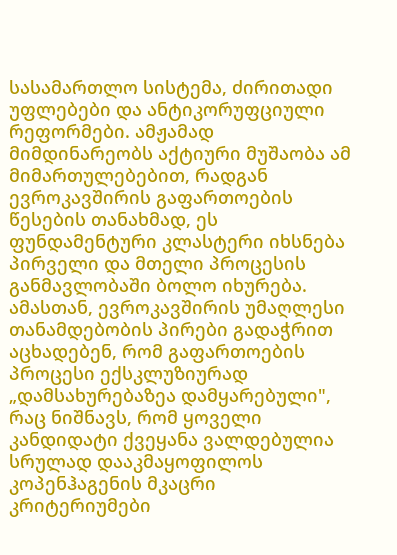სასამართლო სისტემა, ძირითადი უფლებები და ანტიკორუფციული რეფორმები. ამჟამად მიმდინარეობს აქტიური მუშაობა ამ მიმართულებებით, რადგან ევროკავშირის გაფართოების წესების თანახმად, ეს ფუნდამენტური კლასტერი იხსნება პირველი და მთელი პროცესის განმავლობაში ბოლო იხურება.
ამასთან, ევროკავშირის უმაღლესი თანამდებობის პირები გადაჭრით აცხადებენ, რომ გაფართოების პროცესი ექსკლუზიურად „დამსახურებაზეა დამყარებული", რაც ნიშნავს, რომ ყოველი კანდიდატი ქვეყანა ვალდებულია სრულად დააკმაყოფილოს კოპენჰაგენის მკაცრი კრიტერიუმები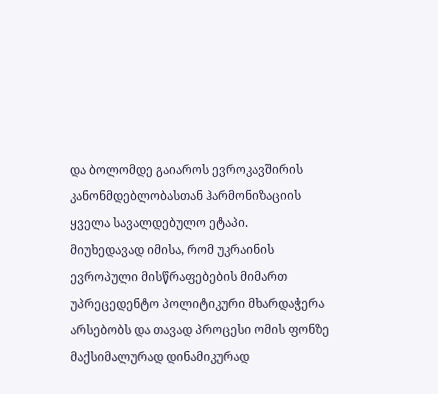და ბოლომდე გაიაროს ევროკავშირის კანონმდებლობასთან ჰარმონიზაციის ყველა სავალდებულო ეტაპი.
მიუხედავად იმისა, რომ უკრაინის ევროპული მისწრაფებების მიმართ უპრეცედენტო პოლიტიკური მხარდაჭერა არსებობს და თავად პროცესი ომის ფონზე მაქსიმალურად დინამიკურად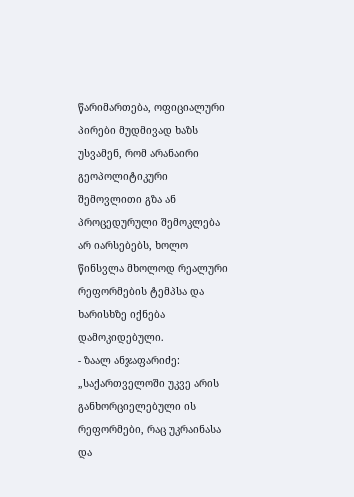წარიმართება, ოფიციალური პირები მუდმივად ხაზს უსვამენ, რომ არანაირი გეოპოლიტიკური შემოვლითი გზა ან პროცედურული შემოკლება არ იარსებებს, ხოლო წინსვლა მხოლოდ რეალური რეფორმების ტემპსა და ხარისხზე იქნება დამოკიდებული.
- ზაალ ანჯაფარიძე: „საქართველოში უკვე არის განხორციელებული ის რეფორმები, რაც უკრაინასა და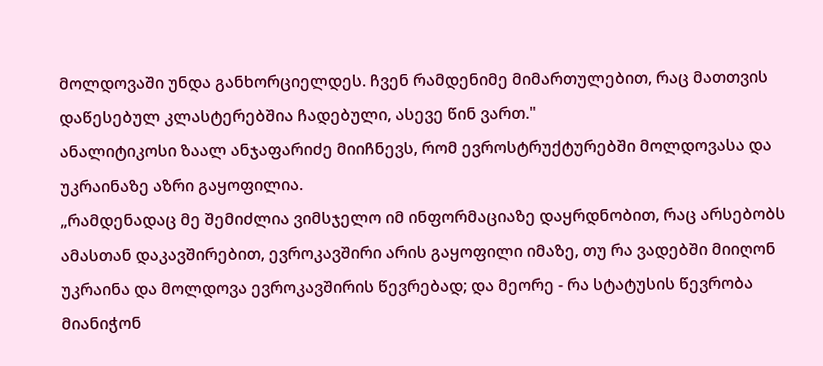მოლდოვაში უნდა განხორციელდეს. ჩვენ რამდენიმე მიმართულებით, რაც მათთვის დაწესებულ კლასტერებშია ჩადებული, ასევე წინ ვართ."
ანალიტიკოსი ზაალ ანჯაფარიძე მიიჩნევს, რომ ევროსტრუქტურებში მოლდოვასა და უკრაინაზე აზრი გაყოფილია.
„რამდენადაც მე შემიძლია ვიმსჯელო იმ ინფორმაციაზე დაყრდნობით, რაც არსებობს ამასთან დაკავშირებით, ევროკავშირი არის გაყოფილი იმაზე, თუ რა ვადებში მიიღონ უკრაინა და მოლდოვა ევროკავშირის წევრებად; და მეორე - რა სტატუსის წევრობა მიანიჭონ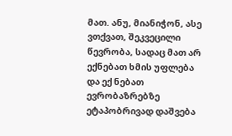მათ. ანუ, მიანიჭონ, ასე ვთქვათ, შეკვეცილი წევრობა, სადაც მათ არ ექნებათ ხმის უფლება და ექ ნებათ ევრობაზრებზე ეტაპობრივად დაშვება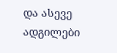და ასევე ადგილები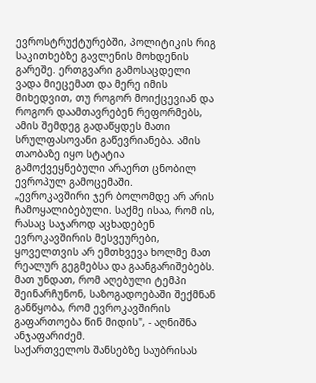ევროსტრუქტურებში, პოლიტიკის რიგ საკითხებზე გავლენის მოხდენის გარეშე. ერთგვარი გამოსაცდელი ვადა მიეცემათ და მერე იმის მიხედვით, თუ როგორ მოიქცევიან და როგორ დაამთავრებენ რეფორმებს, ამის შემდეგ გადაწყდეს მათი სრულფასოვანი გაწევრიანება. ამის თაობაზე იყო სტატია გამოქვეყნებული არაერთ ცნობილ ევროპულ გამოცემაში.
„ევროკავშირი ჯერ ბოლომდე არ არის ჩამოყალიბებული. საქმე ისაა, რომ ის, რასაც საჯაროდ აცხადებენ ევროკავშირის მესვეურები, ყოველთვის არ ემთხვევა ხოლმე მათ რეალურ გეგმებსა და გაანგარიშებებს. მათ უნდათ, რომ აღებული ტემპი შეინარჩუნონ, საზოგადოებაში შექმნან განწყობა, რომ ევროკავშირის გაფართოება წინ მიდის", - აღნიშნა ანჯაფარიძემ.
საქართველოს შანსებზე საუბრისას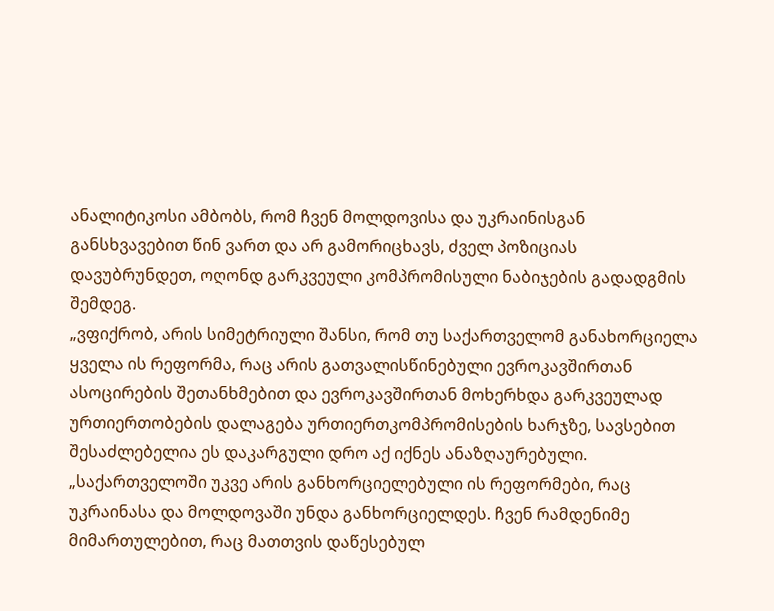ანალიტიკოსი ამბობს, რომ ჩვენ მოლდოვისა და უკრაინისგან განსხვავებით წინ ვართ და არ გამორიცხავს, ძველ პოზიციას დავუბრუნდეთ, ოღონდ გარკვეული კომპრომისული ნაბიჯების გადადგმის შემდეგ.
„ვფიქრობ, არის სიმეტრიული შანსი, რომ თუ საქართველომ განახორციელა ყველა ის რეფორმა, რაც არის გათვალისწინებული ევროკავშირთან ასოცირების შეთანხმებით და ევროკავშირთან მოხერხდა გარკვეულად ურთიერთობების დალაგება ურთიერთკომპრომისების ხარჯზე, სავსებით შესაძლებელია ეს დაკარგული დრო აქ იქნეს ანაზღაურებული.
„საქართველოში უკვე არის განხორციელებული ის რეფორმები, რაც უკრაინასა და მოლდოვაში უნდა განხორციელდეს. ჩვენ რამდენიმე მიმართულებით, რაც მათთვის დაწესებულ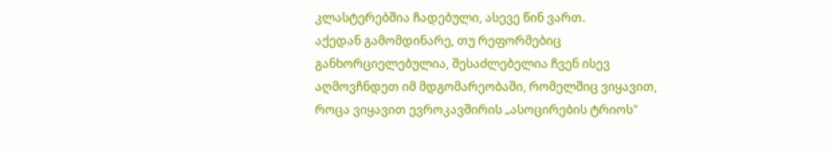კლასტერებშია ჩადებული, ასევე წინ ვართ.
აქედან გამომდინარე, თუ რეფორმებიც განხორციელებულია, შესაძლებელია ჩვენ ისევ აღმოვჩნდეთ იმ მდგომარეობაში, რომელშიც ვიყავით, როცა ვიყავით ევროკავშირის „ასოცირების ტრიოს"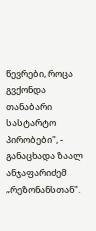წევრები, როცა გვქონდა თანაბარი სასტარტო პირობები", - განაცხადა ზაალ ანჯაფარიძემ „რეზონანსთან".